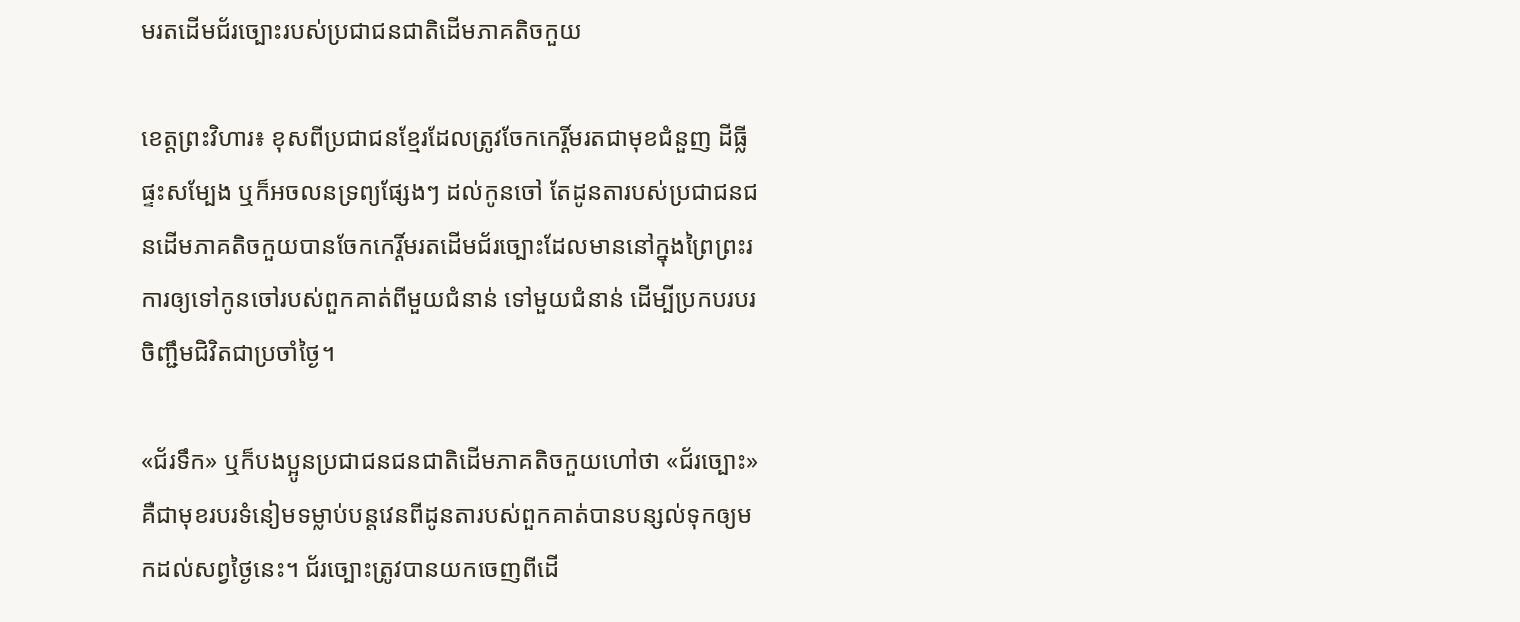មរតដើមជ័រច្បោះរបស់ប្រជាជនជាតិដើមភាគតិចកួយ

ខេត្តព្រះវិហារ៖ ខុសពីប្រជាជនខ្មែរដែលត្រូវចែកកេរ្តិ៍មរតជាមុខជំនួញ ដីធ្លី ផ្ទះសម្បែង ឬក៏អចលនទ្រព្យផ្សែងៗ ដល់កូនចៅ តែដូនតារបស់ប្រជាជនជនដើមភាគតិចកួយបានចែកកេរ្តិ៍មរតដើមជ័រច្បោះដែលមាននៅក្នុងព្រៃព្រះរការឲ្យទៅកូនចៅរបស់ពួកគាត់ពីមួយជំនាន់ ទៅមួយជំនាន់ ដើម្បីប្រកបរបរចិញ្ជឹមជិវិតជាប្រចាំថ្ងៃ។

«ជ័រទឹក» ឬក៏បងប្អូនប្រជាជនជនជាតិដើមភាគតិចកួយហៅថា «ជ័រច្បោះ» គឺជាមុខរបរទំនៀមទម្លាប់បន្តវេនពីដូនតារបស់ពួកគាត់បានបន្សល់ទុកឲ្យមកដល់សព្វថ្ងៃនេះ។ ជ័រច្បោះត្រូវបានយកចេញពីដើ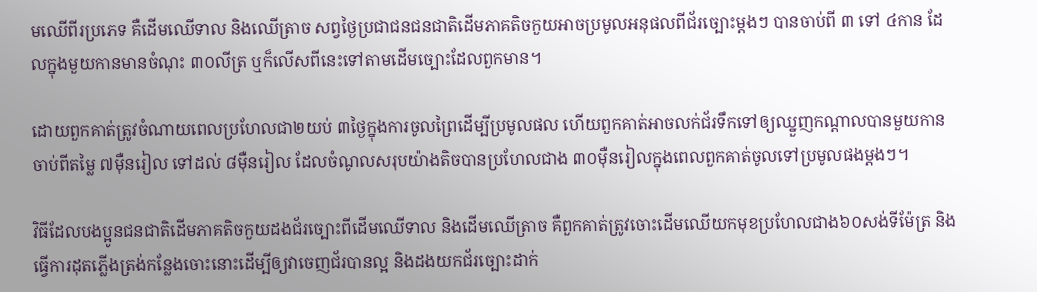មឈើពីរប្រភេទ គឺដើមឈើទាល និងឈើត្រាច សព្វថ្ងៃប្រជាជនជនជាតិដើមភាគតិចកួយអាចប្រមូលអនុផលពីជ័រច្បោះម្តងៗ បានចាប់ពី ៣ ទៅ ៤កាន ដែលក្នុងមួយកានមានចំណុះ ៣០លីត្រ ឬក៏លើសពីនេះទៅតាមដើមច្បោះដែលពួកមាន។

ដោយពួកគាត់ត្រូវចំណាយពេលប្រហែលជា២យប់ ៣ថ្ងៃក្នុងការចូលព្រៃដើម្បីប្រមូលផល ហើយពួកគាត់អាចលក់ជ័រទឹកទៅឲ្យឈ្នួញកណ្តាលបានមួយកានចាប់ពីតម្លៃ ៧ម៉ឺនរៀល ទៅដល់ ៨ម៉ឺនរៀល ដែលចំណូលសរុបយ៉ាងតិចបានប្រហែលជាង ៣០ម៉ឺនរៀលក្នុងពេលពួកគាត់ចូលទៅប្រមូលផងម្តងៗ។

វិធីដែលបងប្អូនជនជាតិដើមភាគតិចកួយដងជ័រច្បោះពីដើមឈើទាល និងដើមឈើត្រាច គឺពួកគាត់ត្រូវចោះដើមឈើយកមុខប្រហែលជាង៦០សង់ទីម៉ែត្រ និងធ្វើការដុតភ្លើងត្រង់កន្លែងចោះនោះដើម្បីឲ្យវាចេញជ័របានល្អ និងដងយកជ័រច្បោះដាក់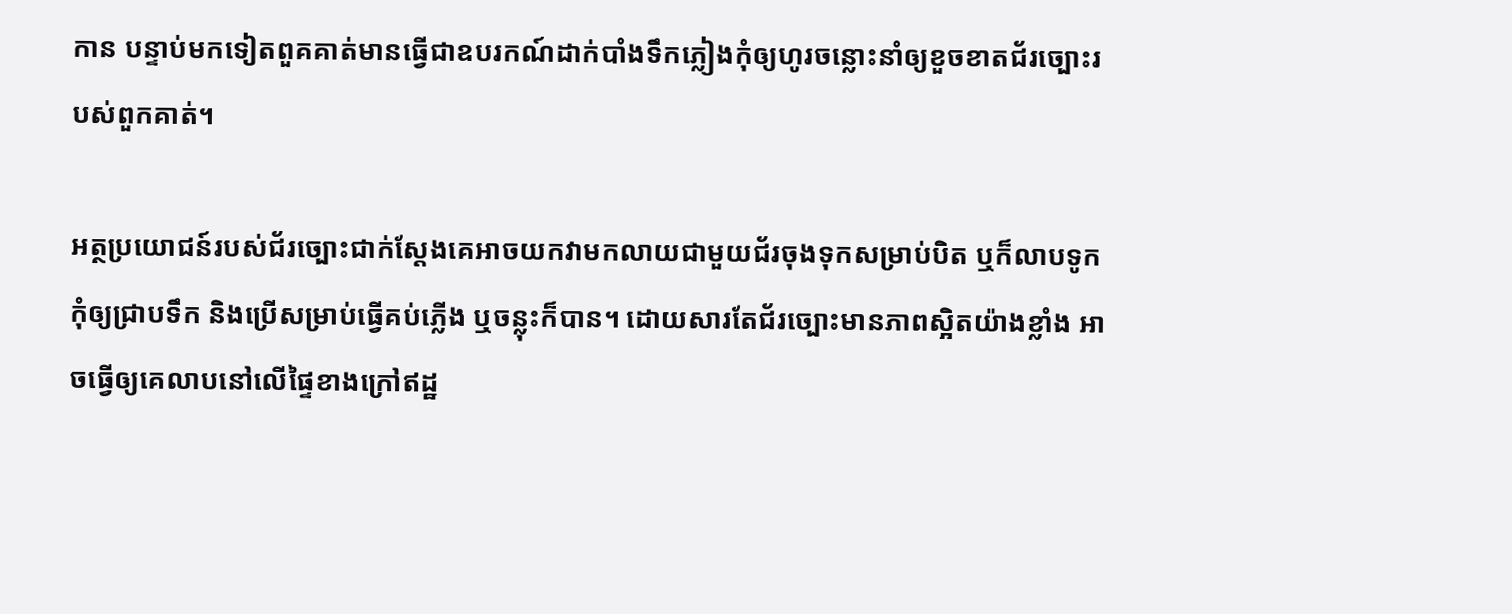កាន បន្ទាប់មកទៀតពួគគាត់មានធ្វើជាឧបរកណ៍ដាក់បាំងទឹកភ្លៀងកុំឲ្យហូរចន្លោះនាំឲ្យខួចខាតជ័រច្បោះរបស់ពួកគាត់។

អត្ថប្រយោជន៍របស់ជ័រច្បោះជាក់ស្តែងគេអាចយកវាមកលាយជាមួយជ័រចុងទុកសម្រាប់បិត ឬក៏លាបទូកកុំឲ្យជ្រាបទឹក និងប្រើសម្រាប់ធ្វើគប់ភ្លើង ឬចន្លុះក៏បាន។ ដោយសារតែជ័រច្បោះមានភាពស្អិតយ៉ាងខ្លាំង អាចធ្វើឲ្យគេលាបនៅលើផ្ទៃខាងក្រៅឥដ្ឋ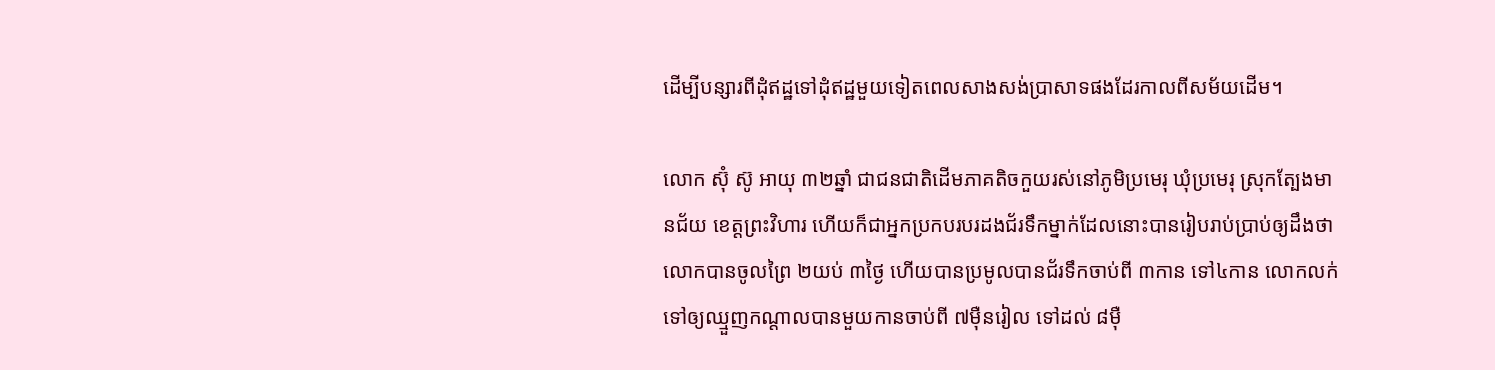ដើម្បីបន្សារពីដុំឥដ្ឋទៅដុំឥដ្ឋមួយទៀតពេលសាងសង់ប្រាសាទផងដែរកាលពីសម័យដើម។

លោក ស៊ុំ ស៊ូ អាយុ ៣២ឆ្នាំ ជាជនជាតិដើមភាគតិចកួយរស់នៅភូមិប្រមេរុ ឃុំប្រមេរុ ស្រុកត្បែងមានជ័យ ខេត្តព្រះវិហារ ហើយក៏ជាអ្នកប្រកបរបរដងជ័រទឹកម្នាក់ដែលនោះបានរៀបរាប់ប្រាប់ឲ្យដឹងថា លោកបានចូលព្រៃ ២យប់ ៣ថ្ងៃ ហើយបានប្រមូលបានជ័រទឹកចាប់ពី ៣កាន ទៅ៤កាន លោកលក់ទៅឲ្យឈ្មួញកណ្តាលបានមួយកានចាប់ពី ៧ម៉ឺនរៀល ទៅដល់ ៨ម៉ឺ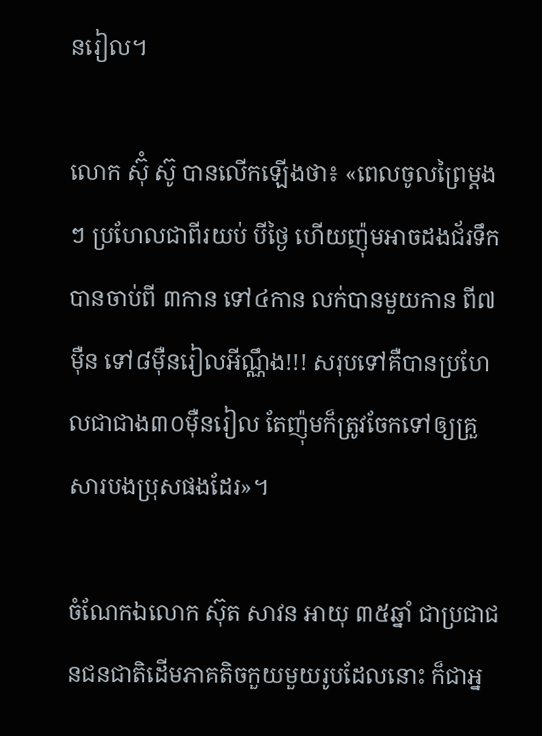នរៀល។

លោក ស៊ុំ ស៊ូ បានលើកឡើងថា៖ «ពេលចូលព្រៃម្តងៗ ប្រហែលជាពីរយប់ បីថ្ងៃ ហើយញ៉ុមអាចដងជ័រទឹកបានចាប់ពី ៣កាន ទៅ៤កាន លក់បានមួយកាន ពី៧ម៉ឺន ទៅ៨ម៉ឺនរៀលអីណ្ណឹង!!! សរុបទៅគឺបានប្រហែលជាជាង៣០ម៉ឺនរៀល តែញ៉ុមក៏ត្រូវចែកទៅឲ្យគ្រួសារបងប្រុសផងដែរ»។

ចំណែកឯលោក ស៊ុត សាវន អាយុ ៣៥ឆ្នាំ ជាប្រជាជនជនជាតិដើមភាគតិចកួយមួយរូបដែលនោះ ក៏ជាអ្ន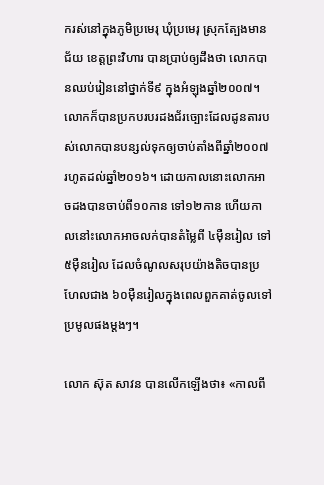ករស់នៅក្នុងភូមិប្រមេរុ ឃុំប្រមេរុ ស្រុកត្បែងមានជ័យ ខេត្តព្រះវិហារ បានប្រាប់ឲ្យដឹងថា លោកបានឈប់រៀននៅថ្នាក់ទី៩ ក្នុងអំឡុងឆ្នាំ២០០៧។  លោកក៏បានប្រកបរបរដងជ័រច្បោះដែលដូនតារបស់លោកបានបន្សល់ទុកឲ្យចាប់តាំងពីឆ្នាំ២០០៧ រហូតដល់ឆ្នាំ២០១៦។ ដោយកាលនោះលោកអាចដងបានចាប់ពី១០កាន ទៅ១២កាន ហើយកាលនៅះលោកអាចលក់បានតំម្លៃពី ៤ម៉ឺនរៀល ទៅ៥ម៉ឺនរៀល ដែលចំណូលសរុបយ៉ាងតិចបានប្រហែលជាង ៦០ម៉ឺនរៀលក្នុងពេលពួកគាត់ចូលទៅប្រមូលផងម្តងៗ។

លោក ស៊ុត សាវន បានលើកឡើងថា៖ «កាលពី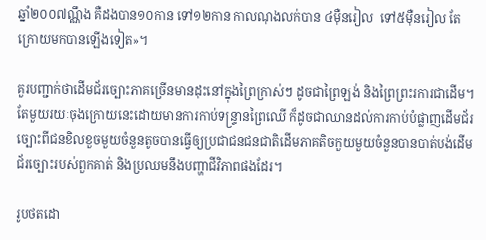ឆ្នាំ២០០៧ណ្ណឹង គឺដងបាន១០កាន ទៅ១២កាន កាលណុងលក់បាន ៤ម៉ឺនរៀល  ទៅ៥ម៉ឺនរៀល តែក្រោយមកបានឡើងទៀត»។

គួរបញ្ជាក់ថាដើមជ័រច្បោះភាគច្រើនមានដុះនៅក្នុងព្រៃក្រាស់ៗ ដូចជាព្រៃឡង់ និងព្រៃព្រះរការជាដើម។ តែមួយរយៈចុងក្រោយនេះដោយមានការកាប់ទន្រ្ទានព្រៃឈើ ក៏ដូចជាឈានដល់ការកាប់បំផ្លាញដើមជ័រច្បោះពីជនខិលខួចមួយចំនួនតូចបានធ្វើឲ្យប្រជាជនជនជាតិដើមភាគតិចកួយមួយចំនួនបានបាត់បង់ដើមជ័រច្បោះរបស់ពួកគាត់ និងប្រឈមនឹងបញ្ហាជីវិភាពផងដែរ។

រូបថតដោ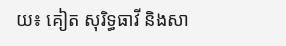យ៖ គៀត សុរិទ្ធធាវី និងសា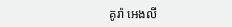គូរ៉ា អេងលី